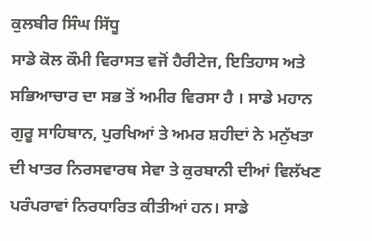ਕੁਲਬੀਰ ਸਿੰਘ ਸਿੱਧੂ
ਸਾਡੇ ਕੋਲ ਕੌਮੀ ਵਿਰਾਸਤ ਵਜੋਂ ਹੈਰੀਟੇਜ, ਇਤਿਹਾਸ ਅਤੇ ਸਭਿਆਚਾਰ ਦਾ ਸਭ ਤੋਂ ਅਮੀਰ ਵਿਰਸਾ ਹੈ । ਸਾਡੇ ਮਹਾਨ ਗੁਰੂ ਸਾਹਿਬਾਨ, ਪੁਰਖਿਆਂ ਤੇ ਅਮਰ ਸ਼ਹੀਦਾਂ ਨੇ ਮਨੁੱਖਤਾ ਦੀ ਖਾਤਰ ਨਿਰਸਵਾਰਥ ਸੇਵਾ ਤੇ ਕੁਰਬਾਨੀ ਦੀਆਂ ਵਿਲੱਖਣ ਪਰੰਪਰਾਵਾਂ ਨਿਰਧਾਰਿਤ ਕੀਤੀਆਂ ਹਨ। ਸਾਡੇ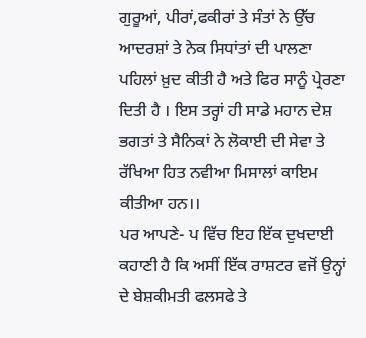ਗੁਰੂਆਂ, ਪੀਰਾਂ,ਫਕੀਰਾਂ ਤੇ ਸੰਤਾਂ ਨੇ ਉੱਚ ਆਦਰਸ਼ਾਂ ਤੇ ਨੇਕ ਸਿਧਾਂਤਾਂ ਦੀ ਪਾਲਣਾ ਪਹਿਲਾਂ ਖ਼ੁਦ ਕੀਤੀ ਹੈ ਅਤੇ ਫਿਰ ਸਾਨੂੰ ਪ੍ਰੇਰਣਾ ਦਿਤੀ ਹੈ । ਇਸ ਤਰ੍ਹਾਂ ਹੀ ਸਾਡੇ ਮਹਾਨ ਦੇਸ਼ ਭਗਤਾਂ ਤੇ ਸੈਨਿਕਾਂ ਨੇ ਲੋਕਾਈ ਦੀ ਸੇਵਾ ਤੇ ਰੱਖਿਆ ਹਿਤ ਨਵੀਆ ਮਿਸਾਲਾਂ ਕਾਇਮ ਕੀਤੀਆ ਹਨ।।
ਪਰ ਆਪਣੇ- ਪ ਵਿੱਚ ਇਹ ਇੱਕ ਦੁਖਦਾਈ ਕਹਾਣੀ ਹੈ ਕਿ ਅਸੀਂ ਇੱਕ ਰਾਸ਼ਟਰ ਵਜੋਂ ਉਨ੍ਹਾਂ ਦੇ ਬੇਸ਼ਕੀਮਤੀ ਫਲਸਫੇ ਤੇ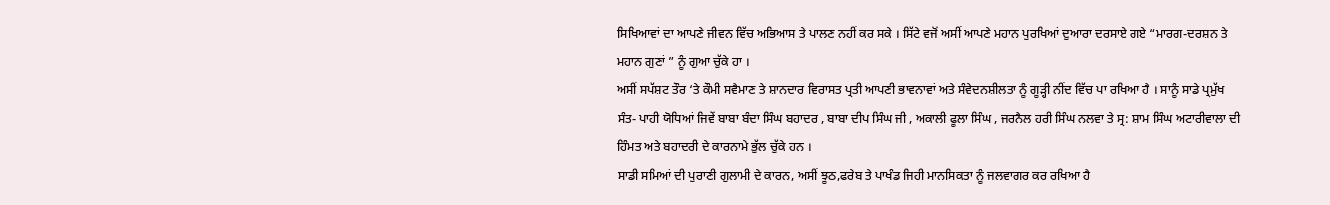ਸਿਖਿਆਵਾਂ ਦਾ ਆਪਣੇ ਜੀਵਨ ਵਿੱਚ ਅਭਿਆਸ ਤੇ ਪਾਲਣ ਨਹੀਂ ਕਰ ਸਕੇ । ਸਿੱਟੇ ਵਜੋਂ ਅਸੀਂ ਆਪਣੇ ਮਹਾਨ ਪੁਰਖਿਆਂ ਦੁਆਰਾ ਦਰਸਾਏ ਗਏ “ਮਾਰਗ-ਦਰਸ਼ਨ ਤੇ ਮਹਾਨ ਗੁਣਾਂ ” ਨੂੰ ਗੁਆ ਚੁੱਕੇ ਹਾ ।
ਅਸੀਂ ਸਪੱਸ਼ਟ ਤੌਰ ‘ਤੇ ਕੌਮੀ ਸਵੈਮਾਣ ਤੇ ਸ਼ਾਨਦਾਰ ਵਿਰਾਸਤ ਪ੍ਰਤੀ ਆਪਣੀ ਭਾਵਨਾਵਾਂ ਅਤੇ ਸੰਵੇਦਨਸ਼ੀਲਤਾ ਨੂੰ ਗੂੜ੍ਹੀ ਨੀਂਦ ਵਿੱਚ ਪਾ ਰਖਿਆ ਹੈ । ਸਾਨੂੰ ਸਾਡੇ ਪ੍ਰਮੁੱਖ ਸੰਤ- ਪਾਹੀ ਯੋਧਿਆਂ ਜਿਵੇਂ ਬਾਬਾ ਬੰਦਾ ਸਿੰਘ ਬਹਾਦਰ , ਬਾਬਾ ਦੀਪ ਸਿੰਘ ਜੀ , ਅਕਾਲੀ ਫੂਲਾ ਸਿੰਘ , ਜਰਨੈਲ ਹਰੀ ਸਿੰਘ ਨਲਵਾ ਤੇ ਸ੍ਰ: ਸ਼ਾਮ ਸਿੰਘ ਅਟਾਰੀਵਾਲਾ ਦੀ ਹਿੰਮਤ ਅਤੇ ਬਹਾਦਰੀ ਦੇ ਕਾਰਨਾਮੇ ਭੁੱਲ ਚੁੱਕੇ ਹਨ ।
ਸਾਡੀ ਸਮਿਆਂ ਦੀ ਪੁਰਾਣੀ ਗੁਲਾਮੀ ਦੇ ਕਾਰਨ, ਅਸੀਂ ਝੂਠ,ਫਰੇਬ ਤੇ ਪਾਖੰਡ ਜਿਹੀ ਮਾਨਸਿਕਤਾ ਨੂੰ ਜਲਵਾਗਰ ਕਰ ਰਖਿਆ ਹੈ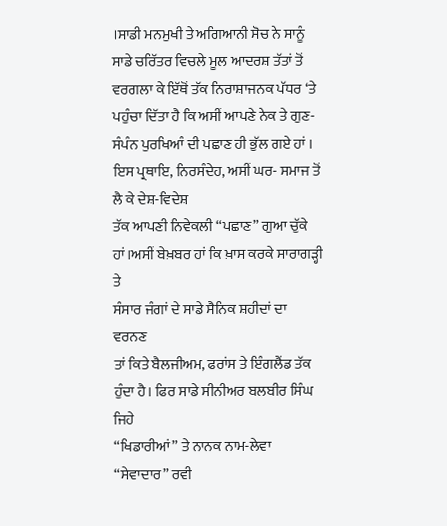।ਸਾਡੀ ਮਨਮੁਖੀ ਤੇ ਅਗਿਆਨੀ ਸੋਚ ਨੇ ਸਾਨੂੰ ਸਾਡੇ ਚਰਿੱਤਰ ਵਿਚਲੇ ਮੂਲ ਆਦਰਸ਼ ਤੱਤਾਂ ਤੋਂ ਵਰਗਲਾ ਕੇ ਇੱਥੋਂ ਤੱਕ ਨਿਰਾਸ਼ਾਜਨਕ ਪੱਧਰ ‘ਤੇ ਪਹੁੰਚਾ ਦਿੱਤਾ ਹੈ ਕਿ ਅਸੀਂ ਆਪਣੇ ਨੇਕ ਤੇ ਗੁਣ-ਸੰਪੰਨ ਪੁਰਖਿਆੰ ਦੀ ਪਛਾਣ ਹੀ ਭੁੱਲ ਗਏ ਹਾਂ । ਇਸ ਪ੍ਰਥਾਇ, ਨਿਰਸੰਦੇਹ, ਅਸੀਂ ਘਰ- ਸਮਾਜ ਤੋਂ ਲੈ ਕੇ ਦੇਸ਼-ਵਿਦੇਸ਼
ਤੱਕ ਆਪਣੀ ਨਿਵੇਕਲੀ “ਪਛਾਣ” ਗੁਆ ਚੁੱਕੇ ਹਾਂ।ਅਸੀਂ ਬੇਖ਼ਬਰ ਹਾਂ ਕਿ ਖ਼ਾਸ ਕਰਕੇ ਸਾਰਾਗੜ੍ਹੀ ਤੇ
ਸੰਸਾਰ ਜੰਗਾਂ ਦੇ ਸਾਡੇ ਸੈਨਿਕ ਸ਼ਹੀਦਾਂ ਦਾ ਵਰਨਣ
ਤਾਂ ਕਿਤੇ ਬੈਲਜੀਅਮ, ਫਰਾਂਸ ਤੇ ਇੰਗਲੈਂਡ ਤੱਕ
ਹੁੰਦਾ ਹੈ। ਫਿਰ ਸਾਡੇ ਸੀਨੀਅਰ ਬਲਬੀਰ ਸਿੰਘ ਜਿਹੇ
“ਖਿਡਾਰੀਆਂ” ਤੇ ਨਾਨਕ ਨਾਮ-ਲੇਵਾ “ਸੇਵਾਦਾਰ” ਰਵੀ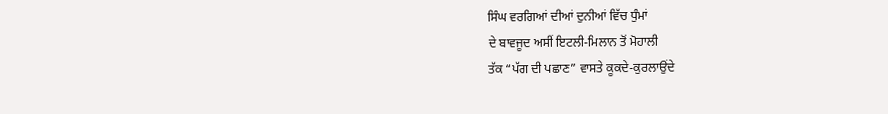ਸਿੰਘ ਵਰਗਿਆਂ ਦੀਆਂ ਦੁਨੀਆਂ ਵਿੱਚ ਧੁੰਮਾਂ
ਦੇ ਬਾਵਜੂਦ ਅਸੀਂ ਇਟਲੀ-ਮਿਲਾਨ ਤੋਂ ਮੋਹਾਲੀ
ਤੱਕ “ਪੱਗ ਦੀ ਪਛਾਣ” ਵਾਸਤੇ ਕੂਕਦੇ-ਕੁਰਲਾਉਂਦੇ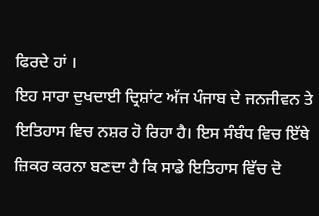ਫਿਰਦੇ ਹਾਂ ।
ਇਹ ਸਾਰਾ ਦੁਖਦਾਈ ਦ੍ਰਿਸ਼ਾਂਟ ਅੱਜ ਪੰਜਾਬ ਦੇ ਜਨਜੀਵਨ ਤੇ ਇਤਿਹਾਸ ਵਿਚ ਨਸ਼ਰ ਹੋ ਰਿਹਾ ਹੈ। ਇਸ ਸੰਬੰਧ ਵਿਚ ਇੱਥੇ ਜ਼ਿਕਰ ਕਰਨਾ ਬਣਦਾ ਹੈ ਕਿ ਸਾਡੇ ਇਤਿਹਾਸ ਵਿੱਚ ਦੋ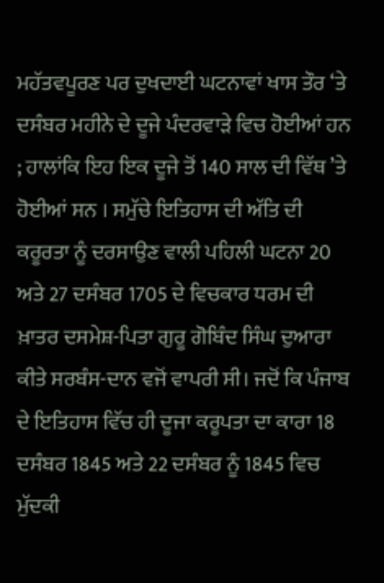ਮਹੱਤਵਪੂਰਣ ਪਰ ਦੁਖਦਾਈ ਘਟਨਾਵਾਂ ਖਾਸ ਤੌਰ ‘ਤੇ ਦਸੰਬਰ ਮਹੀਨੇ ਦੇ ਦੂਜੇ ਪੰਦਰਵਾੜੇ ਵਿਚ ਹੋਈਆਂ ਹਨ ; ਹਾਲਾਂਕਿ ਇਹ ਇਕ ਦੂਜੇ ਤੋਂ 140 ਸਾਲ ਦੀ ਵਿੱਥ ’ਤੇ ਹੋਈਆਂ ਸਨ । ਸਮੁੱਚੇ ਇਤਿਹਾਸ ਦੀ ਅੱਤਿ ਦੀ ਕਰੂਰਤਾ ਨੂੰ ਦਰਸਾਉਣ ਵਾਲੀ ਪਹਿਲੀ ਘਟਨਾ 20 ਅਤੇ 27 ਦਸੰਬਰ 1705 ਦੇ ਵਿਚਕਾਰ ਧਰਮ ਦੀ ਖ਼ਾਤਰ ਦਸਮੇਸ਼-ਪਿਤਾ ਗੁਰੂ ਗੋਬਿੰਦ ਸਿੰਘ ਦੁਆਰਾ ਕੀਤੇ ਸਰਬੰਸ-ਦਾਨ ਵਜੋਂ ਵਾਪਰੀ ਸੀ। ਜਦੋਂ ਕਿ ਪੰਜਾਬ ਦੇ ਇਤਿਹਾਸ ਵਿੱਚ ਹੀ ਦੂਜਾ ਕਰੂਪਤਾ ਦਾ ਕਾਰਾ 18 ਦਸੰਬਰ 1845 ਅਤੇ 22 ਦਸੰਬਰ ਨੂੰ 1845 ਵਿਚ ਮੁੱਦਕੀ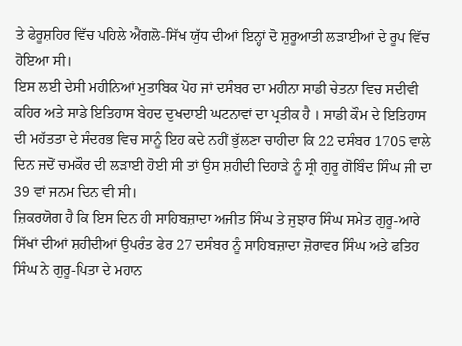ਤੇ ਫੇਰੂਸ਼ਹਿਰ ਵਿੱਚ ਪਹਿਲੇ ਐਂਗਲੋ-ਸਿੱਖ ਯੁੱਧ ਦੀਆਂ ਇਨ੍ਹਾਂ ਦੋ ਸ਼ੁਰੂਆਤੀ ਲੜਾਈਆਂ ਦੇ ਰੂਪ ਵਿੱਚ ਹੋਇਆ ਸੀ।
ਇਸ ਲਈ ਦੇਸੀ ਮਹੀਨਿਆਂ ਮੁਤਾਬਿਕ ਪੋਹ ਜਾਂ ਦਸੰਬਰ ਦਾ ਮਹੀਨਾ ਸਾਡੀ ਚੇਤਨਾ ਵਿਚ ਸਦੀਵੀ ਕਹਿਰ ਅਤੇ ਸਾਡੇ ਇਤਿਹਾਸ ਬੇਹਦ ਦੁਖਦਾਈ ਘਟਨਾਵਾਂ ਦਾ ਪ੍ਰਤੀਕ ਹੈ । ਸਾਡੀ ਕੌਮ ਦੇ ਇਤਿਹਾਸ ਦੀ ਮਹੱਤਤਾ ਦੇ ਸੰਦਰਭ ਵਿਚ ਸਾਨੂੰ ਇਹ ਕਦੇ ਨਹੀਂ ਭੁੱਲਣਾ ਚਾਹੀਦਾ ਕਿ 22 ਦਸੰਬਰ 1705 ਵਾਲੇ ਦਿਨ ਜਦੋਂ ਚਮਕੌਰ ਦੀ ਲੜਾਈ ਹੋਈ ਸੀ ਤਾਂ ਉਸ ਸ਼ਹੀਦੀ ਦਿਹਾੜੇ ਨੂੰ ਸ੍ਰੀ ਗੁਰੂ ਗੋਬਿੰਦ ਸਿੰਘ ਜੀ ਦਾ 39 ਵਾਂ ਜਨਮ ਦਿਨ ਵੀ ਸੀ।
ਜ਼ਿਕਰਯੋਗ ਹੈ ਕਿ ਇਸ ਦਿਨ ਹੀ ਸਾਹਿਬਜ਼ਾਦਾ ਅਜੀਤ ਸਿੰਘ ਤੇ ਜੁਝਾਰ ਸਿੰਘ ਸਮੇਤ ਗੁਰੂ-ਆਰੇ ਸਿੱਖਾਂ ਦੀਆਂ ਸ਼ਹੀਦੀਆਂ ਉਪਰੰਤ ਫੇਰ 27 ਦਸੰਬਰ ਨੂੰ ਸਾਹਿਬਜ਼ਾਦਾ ਜ਼ੋਰਾਵਰ ਸਿੰਘ ਅਤੇ ਫਤਿਹ ਸਿੰਘ ਨੇ ਗੁਰੂ-ਪਿਤਾ ਦੇ ਮਹਾਨ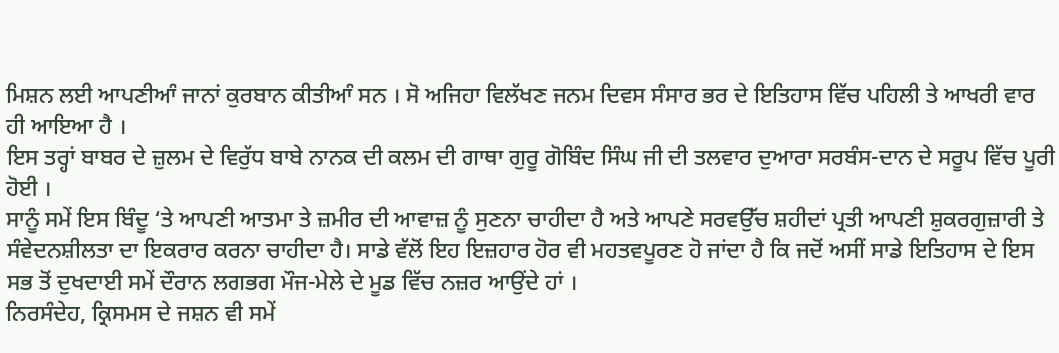ਮਿਸ਼ਨ ਲਈ ਆਪਣੀਆੰ ਜਾਨਾਂ ਕੁਰਬਾਨ ਕੀਤੀਆੰ ਸਨ । ਸੋ ਅਜਿਹਾ ਵਿਲੱਖਣ ਜਨਮ ਦਿਵਸ ਸੰਸਾਰ ਭਰ ਦੇ ਇਤਿਹਾਸ ਵਿੱਚ ਪਹਿਲੀ ਤੇ ਆਖਰੀ ਵਾਰ ਹੀ ਆਇਆ ਹੈ ।
ਇਸ ਤਰ੍ਹਾਂ ਬਾਬਰ ਦੇ ਜ਼ੁਲਮ ਦੇ ਵਿਰੁੱਧ ਬਾਬੇ ਨਾਨਕ ਦੀ ਕਲਮ ਦੀ ਗਾਥਾ ਗੁਰੂ ਗੋਬਿੰਦ ਸਿੰਘ ਜੀ ਦੀ ਤਲਵਾਰ ਦੁਆਰਾ ਸਰਬੰਸ-ਦਾਨ ਦੇ ਸਰੂਪ ਵਿੱਚ ਪੂਰੀ ਹੋਈ ।
ਸਾਨੂੰ ਸਮੇਂ ਇਸ ਬਿੰਦੂ ‘ਤੇ ਆਪਣੀ ਆਤਮਾ ਤੇ ਜ਼ਮੀਰ ਦੀ ਆਵਾਜ਼ ਨੂੰ ਸੁਣਨਾ ਚਾਹੀਦਾ ਹੈ ਅਤੇ ਆਪਣੇ ਸਰਵਉੱਚ ਸ਼ਹੀਦਾਂ ਪ੍ਰਤੀ ਆਪਣੀ ਸ਼ੁਕਰਗੁਜ਼ਾਰੀ ਤੇ ਸੰਵੇਦਨਸ਼ੀਲਤਾ ਦਾ ਇਕਰਾਰ ਕਰਨਾ ਚਾਹੀਦਾ ਹੈ। ਸਾਡੇ ਵੱਲੋਂ ਇਹ ਇਜ਼ਹਾਰ ਹੋਰ ਵੀ ਮਹਤਵਪੂਰਣ ਹੋ ਜਾਂਦਾ ਹੈ ਕਿ ਜਦੋਂ ਅਸੀਂ ਸਾਡੇ ਇਤਿਹਾਸ ਦੇ ਇਸ ਸਭ ਤੋਂ ਦੁਖਦਾਈ ਸਮੇਂ ਦੌਰਾਨ ਲਗਭਗ ਮੌਜ-ਮੇਲੇ ਦੇ ਮੂਡ ਵਿੱਚ ਨਜ਼ਰ ਆਉਂਦੇ ਹਾਂ ।
ਨਿਰਸੰਦੇਹ, ਕ੍ਰਿਸਮਸ ਦੇ ਜਸ਼ਨ ਵੀ ਸਮੇਂ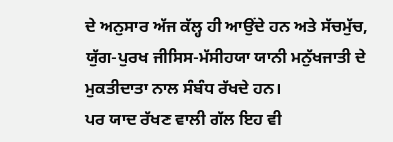ਦੇ ਅਨੁਸਾਰ ਅੱਜ ਕੱਲ੍ਹ ਹੀ ਆਉਂਦੇ ਹਨ ਅਤੇ ਸੱਚਮੁੱਚ, ਯੁੱਗ-ਪੁਰਖ ਜੀਸਿਸ-ਮੱਸੀਹਯਾ ਯਾਨੀ ਮਨੁੱਖਜਾਤੀ ਦੇ ਮੁਕਤੀਦਾਤਾ ਨਾਲ ਸੰਬੰਧ ਰੱਖਦੇ ਹਨ।
ਪਰ ਯਾਦ ਰੱਖਣ ਵਾਲੀ ਗੱਲ ਇਹ ਵੀ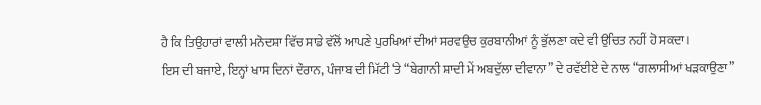ਹੈ ਕਿ ਤਿਉਹਾਰਾਂ ਵਾਲੀ ਮਨੋਦਸ਼ਾ ਵਿੱਚ ਸਾਡੇ ਵੱਲੋਂ ਆਪਣੇ ਪੁਰਖਿਆਂ ਦੀਆਂ ਸਰਵਉਚ ਕੁਰਬਾਨੀਆਂ ਨੂੰ ਭੁੱਲਣਾ ਕਦੇ ਵੀ ਉਚਿਤ ਨਹੀਂ ਹੋ ਸਕਦਾ।
ਇਸ ਦੀ ਬਜਾਏ, ਇਨ੍ਹਾਂ ਖਾਸ ਦਿਨਾਂ ਦੌਰਾਨ, ਪੰਜਾਬ ਦੀ ਮਿੱਟੀ ‘ਤੇ “ਬੇਗਾਨੀ ਸ਼ਾਦੀ ਮੇਂ ਅਬਦੁੱਲਾ ਦੀਵਾਨਾ” ਦੇ ਰਵੱਈਏ ਦੇ ਨਾਲ “ਗਲਾਸੀਆਂ ਖੜਕਾਉਣਾ”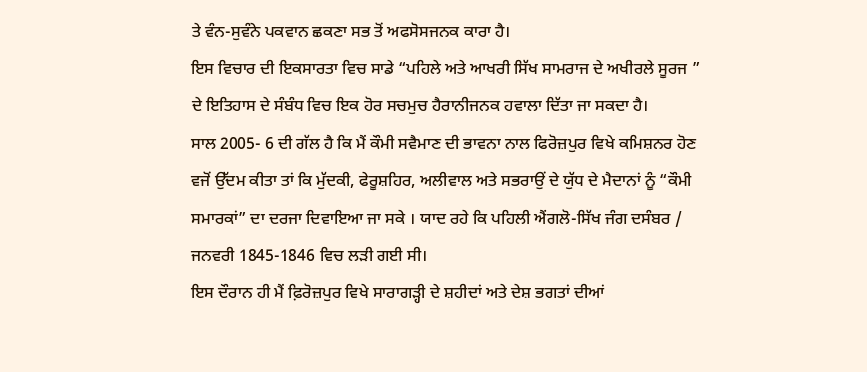ਤੇ ਵੰਨ-ਸੁਵੰਨੇ ਪਕਵਾਨ ਛਕਣਾ ਸਭ ਤੋਂ ਅਫਸੋਸਜਨਕ ਕਾਰਾ ਹੈ।
ਇਸ ਵਿਚਾਰ ਦੀ ਇਕਸਾਰਤਾ ਵਿਚ ਸਾਡੇ “ਪਹਿਲੇ ਅਤੇ ਆਖਰੀ ਸਿੱਖ ਸਾਮਰਾਜ ਦੇ ਅਖੀਰਲੇ ਸੂਰਜ ” ਦੇ ਇਤਿਹਾਸ ਦੇ ਸੰਬੰਧ ਵਿਚ ਇਕ ਹੋਰ ਸਚਮੁਚ ਹੈਰਾਨੀਜਨਕ ਹਵਾਲਾ ਦਿੱਤਾ ਜਾ ਸਕਦਾ ਹੈ।
ਸਾਲ 2005- 6 ਦੀ ਗੱਲ ਹੈ ਕਿ ਮੈਂ ਕੌਮੀ ਸਵੈਮਾਣ ਦੀ ਭਾਵਨਾ ਨਾਲ ਫਿਰੋਜ਼ਪੁਰ ਵਿਖੇ ਕਮਿਸ਼ਨਰ ਹੋਣ ਵਜੋਂ ਉੱਦਮ ਕੀਤਾ ਤਾਂ ਕਿ ਮੁੱਦਕੀ, ਫੇਰੂਸ਼ਹਿਰ, ਅਲੀਵਾਲ ਅਤੇ ਸਭਰਾਉਂ ਦੇ ਯੁੱਧ ਦੇ ਮੈਦਾਨਾਂ ਨੂੰ “ਕੌਮੀ ਸਮਾਰਕਾਂ” ਦਾ ਦਰਜਾ ਦਿਵਾਇਆ ਜਾ ਸਕੇ । ਯਾਦ ਰਹੇ ਕਿ ਪਹਿਲੀ ਐਂਗਲੋ-ਸਿੱਖ ਜੰਗ ਦਸੰਬਰ / ਜਨਵਰੀ 1845-1846 ਵਿਚ ਲੜੀ ਗਈ ਸੀ।
ਇਸ ਦੌਰਾਨ ਹੀ ਮੈਂ ਫ਼ਿਰੋਜ਼ਪੁਰ ਵਿਖੇ ਸਾਰਾਗੜ੍ਹੀ ਦੇ ਸ਼ਹੀਦਾਂ ਅਤੇ ਦੇਸ਼ ਭਗਤਾਂ ਦੀਆਂ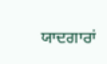ਯਾਦਗਾਰਾਂ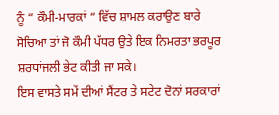ਨੂੰ “ ਕੌਮੀ-ਮਾਰਕਾਂ “ ਵਿੱਚ ਸ਼ਾਮਲ ਕਰਾਉਣ ਬਾਰੇ ਸੋਚਿਆ ਤਾਂ ਜੋ ਕੌਮੀ ਪੱਧਰ ਉਤੇ ਇਕ ਨਿਮਰਤਾ ਭਰਪੂਰ ਸ਼ਰਧਾਂਜਲੀ ਭੇਟ ਕੀਤੀ ਜਾ ਸਕੇ।
ਇਸ ਵਾਸਤੇ ਸਮੇਂ ਦੀਆਂ ਸੈਂਟਰ ਤੇ ਸਟੇਟ ਦੋਨਾਂ ਸਰਕਾਰਾਂ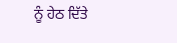ਨੂੰ ਹੇਠ ਦਿੱਤੇ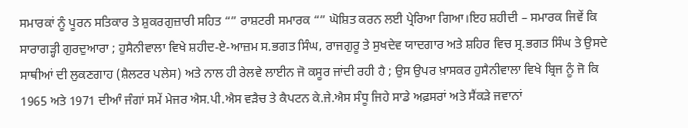ਸਮਾਰਕਾਂ ਨੂੰ ਪੂਰਨ ਸਤਿਕਾਰ ਤੇ ਸ਼ੁਕਰਗੁਜ਼ਾਰੀ ਸਹਿਤ “” ਰਾਸ਼ਟਰੀ ਸਮਾਰਕ “” ਘੋਸ਼ਿਤ ਕਰਨ ਲਈ ਪ੍ਰੇਰਿਆ ਗਿਆ।ਇਹ ਸ਼ਹੀਦੀ – ਸਮਾਰਕ ਜਿਵੇਂ ਕਿ ਸਾਰਾਗੜ੍ਹੀ ਗੁਰਦੁਆਰਾ ; ਹੁਸੈਨੀਵਾਲਾ ਵਿਖੇ ਸ਼ਹੀਦ-ਏ-ਆਜ਼ਮ ਸ.ਭਗਤ ਸਿੰਘ, ਰਾਜਗੁਰੂ ਤੇ ਸੁਖਦੇਵ ਯਾਦਗਾਰ ਅਤੇ ਸ਼ਹਿਰ ਵਿਚ ਸ੍ਰ.ਭਗਤ ਸਿੰਘ ਤੇ ਉਸਦੇ ਸਾਥੀਆਂ ਦੀ ਲੁਕਣਗਾਹ (ਸ਼ੈਲਟਰ ਪਲੇਸ) ਅਤੇ ਨਾਲ ਹੀ ਰੇਲਵੇ ਲਾਈਨ ਜੋ ਕਸੂਰ ਜਾਂਦੀ ਰਹੀ ਹੈ ; ਉਸ ਉਪਰ ਖ਼ਾਸਕਰ ਹੁਸੈਨੀਵਾਲਾ ਵਿਖੇ ਬ੍ਰਿਜ ਨੂੰ ਜੋ ਕਿ 1965 ਅਤੇ 1971 ਦੀਆੰ ਜੰਗਾਂ ਸਮੇਂ ਮੇਜਰ ਐਸ.ਪੀ.ਐਸ ਵੜੈਚ ਤੇ ਕੈਪਟਨ ਕੇ.ਜੇ.ਐਸ ਸੰਧੂ ਜਿਹੇ ਸਾਡੇ ਅਫ਼ਸਰਾਂ ਅਤੇ ਸੈਂਕੜੇ ਜਵਾਨਾਂ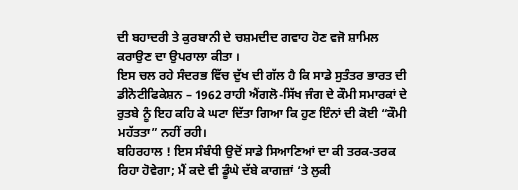ਦੀ ਬਹਾਦਰੀ ਤੇ ਕੁਰਬਾਨੀ ਦੇ ਚਸ਼ਮਦੀਦ ਗਵਾਹ ਹੋਣ ਵਜੋ ਸ਼ਾਮਿਲ ਕਰਾਉਣ ਦਾ ਉਪਰਾਲਾ ਕੀਤਾ ।
ਇਸ ਚਲ ਰਹੇ ਸੰਦਰਭ ਵਿੱਚ ਦੁੱਖ ਦੀ ਗੱਲ ਹੈ ਕਿ ਸਾਡੇ ਸੁਤੰਤਰ ਭਾਰਤ ਦੀ ਡੀਨੋਟੀਫਿਕੇਸ਼ਨ – 1962 ਰਾਹੀ ਐਂਗਲੋ-ਸਿੱਖ ਜੰਗ ਦੇ ਕੌਮੀ ਸਮਾਰਕਾਂ ਦੇ ਰੁਤਬੇ ਨੂੰ ਇਹ ਕਹਿ ਕੇ ਘਟਾ ਦਿੱਤਾ ਗਿਆ ਕਿ ਹੁਣ ਇੰਨਾਂ ਦੀ ਕੋਈ “ਕੌਮੀ ਮਹੱਤਤਾ” ਨਹੀਂ ਰਹੀ।
ਬਹਿਰਹਾਲ ! ਇਸ ਸੰਬੰਧੀ ਉਦੋਂ ਸਾਡੇ ਸਿਆਣਿਆਂ ਦਾ ਕੀ ਤਰਕ-ਤਰਕ ਰਿਹਾ ਹੋਵੇਗਾ; ਮੈਂ ਕਦੇ ਵੀ ਡੂੰਘੇ ਦੱਬੇ ਕਾਗਜ਼ਾਂ ‘ਤੇ ਲੁਕੀ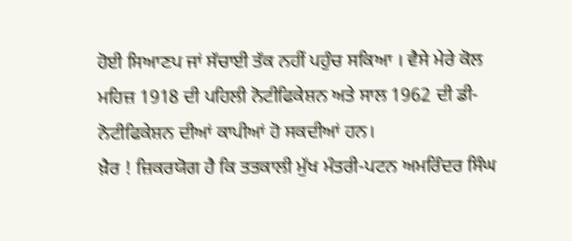ਹੋਈ ਸਿਆਣਪ ਜਾਂ ਸੱਚਾਈ ਤੱਕ ਨਹੀਂ ਪਹੁੰਚ ਸਕਿਆ । ਵੈਸੇ ਮੇਰੇ ਕੋਲ ਮਹਿਜ਼ 1918 ਦੀ ਪਹਿਲੀ ਨੋਟੀਫਿਕੇਸ਼ਨ ਅਤੇ ਸਾਲ 1962 ਦੀ ਡੀ-ਨੋਟੀਫਿਕੇਸ਼ਨ ਦੀਆਂ ਕਾਪੀਆਂ ਹੋ ਸਕਦੀਆਂ ਹਨ।
ਖ਼ੈਰ ! ਜ਼ਿਕਰਯੋਗ ਹੈ ਕਿ ਤਤਕਾਲੀ ਮੁੱਖ ਮੰਤਰੀ-ਪਟਨ ਅਮਰਿੰਦਰ ਸਿੰਘ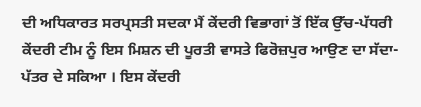ਦੀ ਅਧਿਕਾਰਤ ਸਰਪ੍ਰਸਤੀ ਸਦਕਾ ਮੈਂ ਕੇਂਦਰੀ ਵਿਭਾਗਾਂ ਤੋਂ ਇੱਕ ਉੱਚ-ਪੱਧਰੀ ਕੇਂਦਰੀ ਟੀਮ ਨੂੰ ਇਸ ਮਿਸ਼ਨ ਦੀ ਪੂਰਤੀ ਵਾਸਤੇ ਫਿਰੋਜ਼ਪੁਰ ਆਉਣ ਦਾ ਸੱਦਾ-ਪੱਤਰ ਦੇ ਸਕਿਆ । ਇਸ ਕੇਂਦਰੀ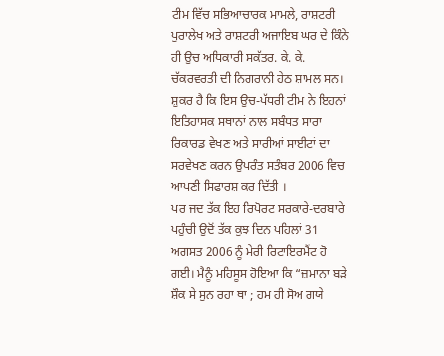ਟੀਮ ਵਿੱਚ ਸਭਿਆਚਾਰਕ ਮਾਮਲੇ, ਰਾਸ਼ਟਰੀ ਪੁਰਾਲੇਖ ਅਤੇ ਰਾਸ਼ਟਰੀ ਅਜਾਇਬ ਘਰ ਦੇ ਕਿੰਨੇ ਹੀ ਉਚ ਅਧਿਕਾਰੀ ਸਕੱਤਰ. ਕੇ. ਕੇ. ਚੱਕਰਵਰਤੀ ਦੀ ਨਿਗਰਾਨੀ ਹੇਠ ਸ਼ਾਮਲ ਸਨ। ਸ਼ੁਕਰ ਹੈ ਕਿ ਇਸ ਉਚ-ਪੱਧਰੀ ਟੀਮ ਨੇ ਇਹਨਾਂ ਇਤਿਹਾਸਕ ਸਥਾਨਾਂ ਨਾਲ ਸਬੰਧਤ ਸਾਰਾ ਰਿਕਾਰਡ ਵੇਖਣ ਅਤੇ ਸਾਰੀਆਂ ਸਾਈਟਾਂ ਦਾ ਸਰਵੇਖਣ ਕਰਨ ਉਪਰੰਤ ਸਤੰਬਰ 2006 ਵਿਚ ਆਪਣੀ ਸਿਫਾਰਸ਼ ਕਰ ਦਿੱਤੀ ।
ਪਰ ਜਦ ਤੱਕ ਇਹ ਰਿਪੋਰਟ ਸਰਕਾਰੇ-ਦਰਬਾਰੇ ਪਹੁੰਚੀ ਉਦੋਂ ਤੱਕ ਕੁਝ ਦਿਨ ਪਹਿਲਾਂ 31 ਅਗਸਤ 2006 ਨੂੰ ਮੇਰੀ ਰਿਟਾਇਰਮੈਂਟ ਹੋ ਗਈ। ਮੈਨੂੰ ਮਹਿਸੂਸ ਹੋਇਆ ਕਿ “ਜ਼ਮਾਨਾ ਬੜੇ ਸ਼ੌਕ ਸੇ ਸੁਨ ਰਹਾ ਥਾ ; ਹਮ ਹੀ ਸੋਅ ਗਯੇ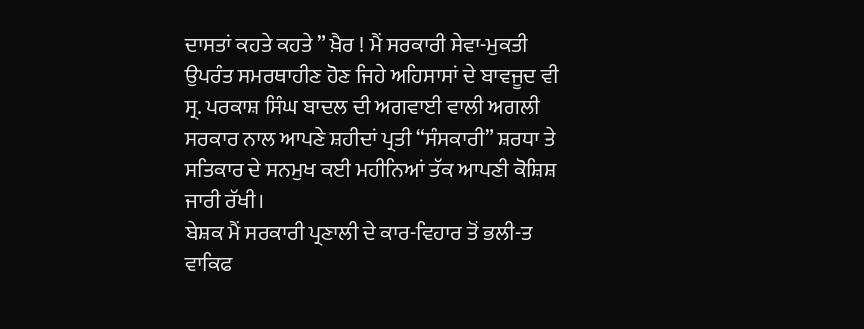ਦਾਸਤਾਂ ਕਹਤੇ ਕਹਤੇ ” ਖ਼ੈਰ ! ਮੈਂ ਸਰਕਾਰੀ ਸੇਵਾ-ਮੁਕਤੀ ਉਪਰੰਤ ਸਮਰਥਾਹੀਣ ਹੋਣ ਜਿਹੇ ਅਹਿਸਾਸਾਂ ਦੇ ਬਾਵਜੂਦ ਵੀ ਸ੍ਰ. ਪਰਕਾਸ਼ ਸਿੰਘ ਬਾਦਲ ਦੀ ਅਗਵਾਈ ਵਾਲੀ ਅਗਲੀ ਸਰਕਾਰ ਨਾਲ ਆਪਣੇ ਸ਼ਹੀਦਾਂ ਪ੍ਰਤੀ “ਸੰਸਕਾਰੀ” ਸ਼ਰਧਾ ਤੇ ਸਤਿਕਾਰ ਦੇ ਸਨਮੁਖ ਕਈ ਮਹੀਨਿਆਂ ਤੱਕ ਆਪਣੀ ਕੋਸ਼ਿਸ਼ ਜਾਰੀ ਰੱਖੀ।
ਬੇਸ਼ਕ ਮੈਂ ਸਰਕਾਰੀ ਪ੍ਰਣਾਲੀ ਦੇ ਕਾਰ-ਵਿਹਾਰ ਤੋਂ ਭਲੀ-ਤ ਵਾਕਿਫ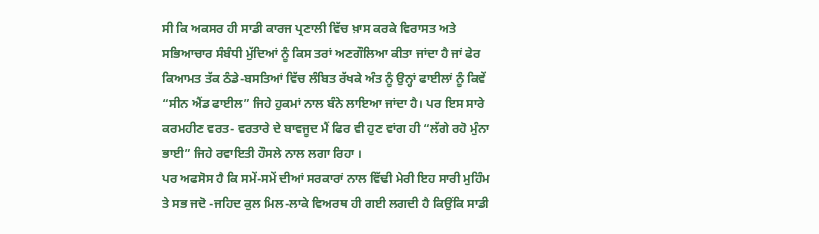ਸੀ ਕਿ ਅਕਸਰ ਹੀ ਸਾਡੀ ਕਾਰਜ ਪ੍ਰਣਾਲੀ ਵਿੱਚ ਖ਼ਾਸ ਕਰਕੇ ਵਿਰਾਸਤ ਅਤੇ ਸਭਿਆਚਾਰ ਸੰਬੰਧੀ ਮੁੱਦਿਆਂ ਨੂੰ ਕਿਸ ਤਰਾਂ ਅਣਗੌਲਿਆ ਕੀਤਾ ਜਾਂਦਾ ਹੈ ਜਾਂ ਫੇਰ ਕਿਆਮਤ ਤੱਕ ਠੰਡੇ-ਬਸਤਿਆਂ ਵਿੱਚ ਲੰਬਿਤ ਰੱਖਕੇ ਅੰਤ ਨੂੰ ਉਨ੍ਹਾਂ ਫਾਈਲਾਂ ਨੂੰ ਕਿਵੇਂ “ਸੀਨ ਐਂਡ ਫਾਈਲ” ਜਿਹੇ ਹੁਕਮਾਂ ਨਾਲ ਬੰਨੇ ਲਾਇਆ ਜਾਂਦਾ ਹੈ। ਪਰ ਇਸ ਸਾਰੇ ਕਰਮਹੀਣ ਵਰਤ- ਵਰਤਾਰੇ ਦੇ ਬਾਵਜੂਦ ਮੈਂ ਫਿਰ ਵੀ ਹੁਣ ਵਾਂਗ ਹੀ “ਲੱਗੇ ਰਹੋ ਮੁੰਨਾ ਭਾਈ” ਜਿਹੇ ਰਵਾਇਤੀ ਹੌਸਲੇ ਨਾਲ ਲਗਾ ਰਿਹਾ ।
ਪਰ ਅਫਸੋਸ ਹੈ ਕਿ ਸਮੇਂ-ਸਮੇਂ ਦੀਆਂ ਸਰਕਾਰਾਂ ਨਾਲ ਵਿੱਢੀ ਮੇਰੀ ਇਹ ਸਾਰੀ ਮੁਹਿੰਮ ਤੇ ਸਭ ਜਦੋ -ਜਹਿਦ ਕੁਲ ਮਿਲ-ਲਾਕੇ ਵਿਅਰਥ ਹੀ ਗਈ ਲਗਦੀ ਹੈ ਕਿਉਂਕਿ ਸਾਡੀ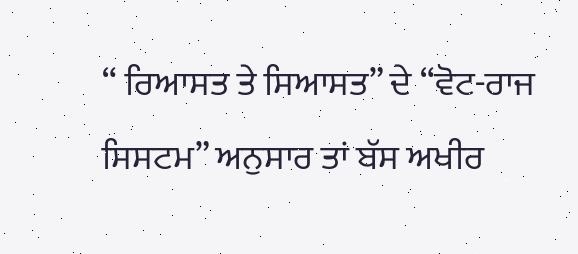“ ਰਿਆਸਤ ਤੇ ਸਿਆਸਤ” ਦੇ “ਵੋਟ-ਰਾਜ ਸਿਸਟਮ” ਅਨੁਸਾਰ ਤਾਂ ਬੱਸ ਅਖੀਰ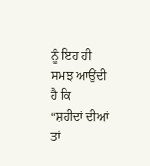ਨੂੰ ਇਹ ਹੀ ਸਮਝ ਆਉਂਦੀ ਹੈ ਕਿ
“ਸ਼ਹੀਦਾਂ ਦੀਆਂ ਤਾਂ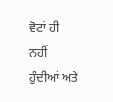ਵੋਟਾਂ ਹੀ ਨਹੀਂ ਹੁੰਦੀਆਂ ਅਤੇ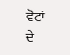ਵੋਟਾਂ ਦੇ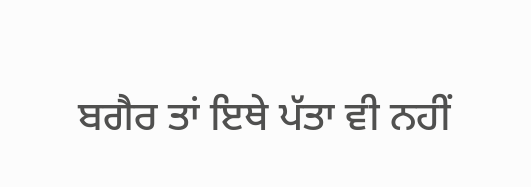ਬਗੈਰ ਤਾਂ ਇਥੇ ਪੱਤਾ ਵੀ ਨਹੀਂ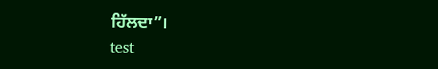ਹਿੱਲਦਾ”।
test